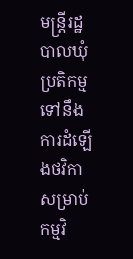មន្រ្តីរដ្ឋបាលឃុំ ប្រតិកម្មទៅនឹងការដំឡើងថវិកាសម្រាប់កម្មវិ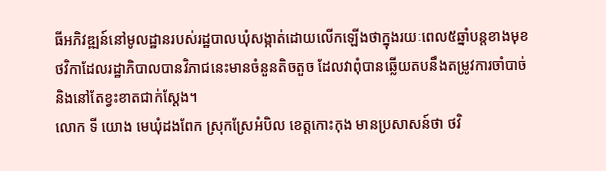ធីអភិវឌ្ឍន៍នៅមូលដ្ឋានរបស់រដ្ឋបាលឃុំសង្កាត់ដោយលើកឡើងថាក្នុងរយៈពេល៥ឆ្នាំបន្តខាងមុខ ថវិកាដែលរដ្ឋាភិបាលបានវិភាជនេះមានចំនួនតិចតួច ដែលវាពុំបានឆ្លើយតបនឹងតម្រូវការចាំបាច់ និងនៅតែខ្វះខាតជាក់ស្ដែង។
លោក ទី យោង មេឃុំដងពែក ស្រុកស្រែអំបិល ខេត្តកោះកុង មានប្រសាសន៍ថា ថវិ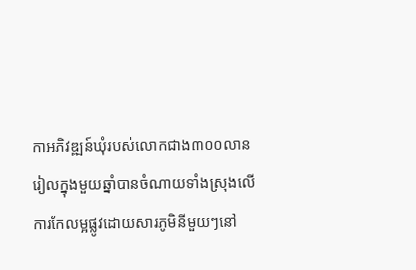កាអភិវឌ្ឍន៍ឃុំរបស់លោកជាង៣០០លានរៀលក្នុងមួយឆ្នាំបានចំណាយទាំងស្រុងលើការកែលម្អផ្លូវដោយសារភូមិនីមួយៗនៅ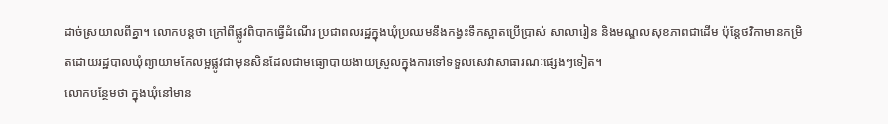ដាច់ស្រយាលពីគ្នា។ លោកបន្តថា ក្រៅពីផ្លូវពិបាកធ្វើដំណើរ ប្រជាពលរដ្ឋក្នុងឃុំប្រឈមនឹងកង្វះទឹកស្អាតប្រើប្រាស់ សាលារៀន និងមណ្ឌលសុខភាពជាដើម ប៉ុន្តែថវិកាមានកម្រិតដោយរដ្ឋបាលឃុំព្យាយាមកែលម្អផ្លូវជាមុនសិនដែលជាមធ្យោបាយងាយស្រួលក្នុងការទៅទទួលសេវាសាធារណៈផ្សេងៗទៀត។
លោកបន្ថែមថា ក្នុងឃុំនៅមាន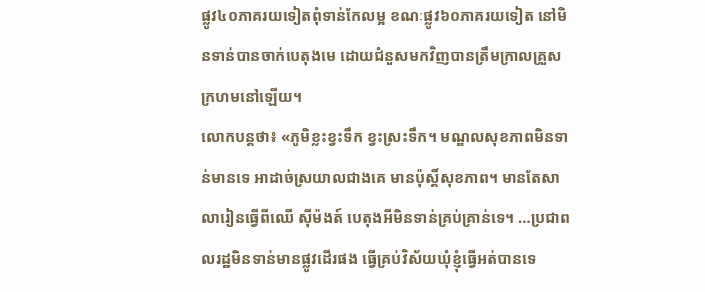ផ្លូវ៤០ភាគរយទៀតពុំទាន់កែលម្អ ខណៈផ្លូវ៦០ភាគរយទៀត នៅមិនទាន់បានចាក់បេតុងមេ ដោយជំនួសមកវិញបានត្រឹមក្រាលគ្រួសក្រហមនៅឡើយ។
លោកបន្តថា៖ «ភូមិខ្លះខ្វះទឹក ខ្វះស្រះទឹក។ មណ្ឌលសុខភាពមិនទាន់មានទេ អាដាច់ស្រយាលជាងគេ មានប៉ុស្ដិ៍សុខភាព។ មានតែសាលារៀនធ្វើពីឈើ ស៊ីម៉ងត៍ បេតុងអីមិនទាន់គ្រប់គ្រាន់ទេ។ …ប្រជាពលរដ្ឋមិនទាន់មានផ្លូវដើរផង ធ្វើគ្រប់វិស័យឃុំខ្ញុំធ្វើអត់បានទេ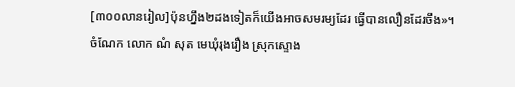[៣០០លានរៀល]ប៉ុនហ្នឹង២ដងទៀតក៏យើងអាចសមរម្យដែរ ធ្វើបានលឿនដែរចឹង»។
ចំណែក លោក ណំ សុត មេឃុំរុងរឿង ស្រុកស្ទោង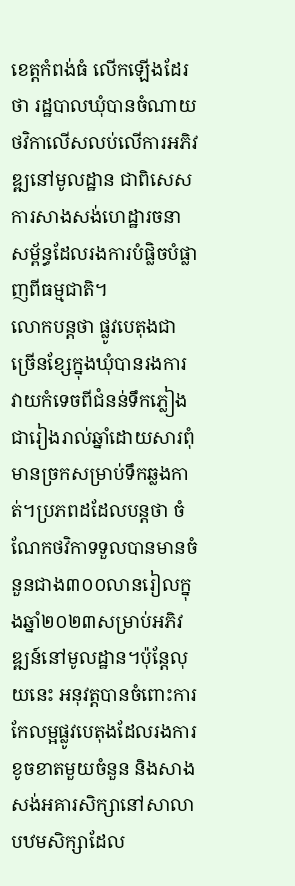ខេត្តកំពង់ធំ លើកឡើងដែរថា រដ្ឋបាលឃុំបានចំណាយថវិកាលើសលប់លើការអភិវឌ្ឍនៅមូលដ្ឋាន ជាពិសេសការសាងសង់ហេដ្ឋារចនាសម្ព័ន្ធដែលរងការបំផ្លិចបំផ្លាញពីធម្មជាតិ។
លោកបន្តថា ផ្លូវបេតុងជាច្រើនខ្សែក្នុងឃុំបានរងការវាយកំទេចពីជំនន់ទឹកភ្លៀងជារៀងរាល់ឆ្នាំដោយសារពុំមានច្រកសម្រាប់ទឹកឆ្លងកាត់។ប្រភពដដែលបន្តថា ចំណែកថវិកាទទួលបានមានចំនួនជាង៣០០លានរៀលក្នុងឆ្នាំ២០២៣សម្រាប់អភិវឌ្ឍន៍នៅមូលដ្ឋាន។ប៉ុន្តែលុយនេះ អនុវត្តបានចំពោះការកែលម្អផ្លូវបេតុងដែលរងការខូចខាតមួយចំនួន និងសាងសង់អគារសិក្សានៅសាលាបឋមសិក្សាដែល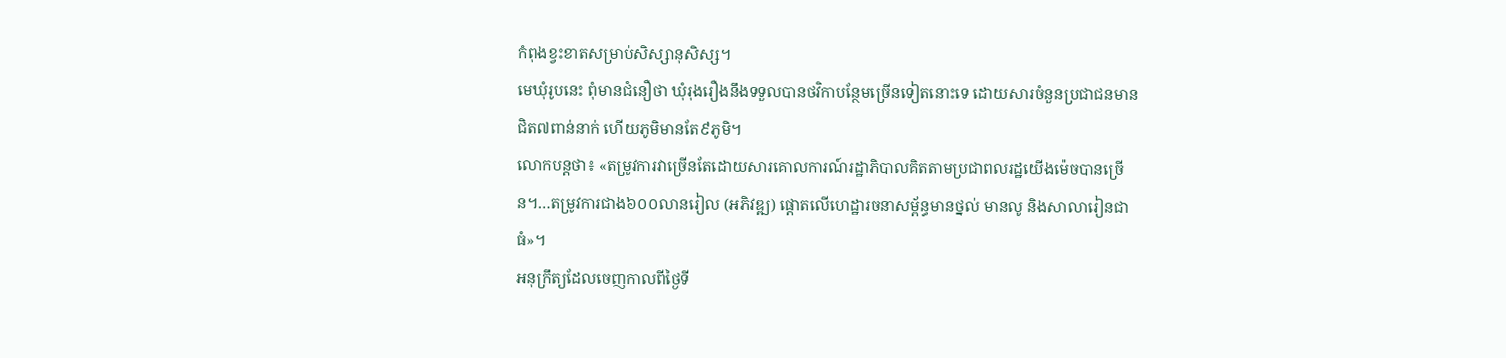កំពុងខ្វះខាតសម្រាប់សិស្សានុសិស្ស។
មេឃុំរូបនេះ ពុំមានជំនឿថា ឃុំរុងរឿងនឹងទទួលបានថវិកាបន្ថែមច្រើនទៀតនោះទេ ដោយសារចំនួនប្រជាជនមានជិត៧ពាន់នាក់ ហើយភូមិមានតែ៩ភូមិ។
លោកបន្តថា៖ «តម្រូវការវាច្រើនតែដោយសារគោលការណ៍រដ្ឋាភិបាលគិតតាមប្រជាពលរដ្ឋយើងម៉េចបានច្រើន។…តម្រូវការជាង៦០០លានរៀល (អភិវឌ្ឍ) ផ្ដោតលើហេដ្ឋារចនាសម្ព័ន្ធមានថ្នល់ មានលូ និងសាលារៀនជាធំ»។
អនុក្រឹត្យដែលចេញកាលពីថ្ងៃទី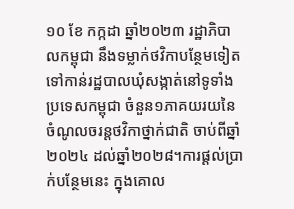១០ ខែ កក្កដា ឆ្នាំ២០២៣ រដ្ឋាភិបាលកម្ពុជា នឹងទម្លាក់ថវិកាបន្ថែមទៀតទៅកាន់រដ្ឋបាលឃុំសង្កាត់នៅទូទាំងប្រទេសកម្ពុជា ចំនួន១ភាគយរយនៃចំណូលចរន្តថវិកាថ្នាក់ជាតិ ចាប់ពីឆ្នាំ២០២៤ ដល់ឆ្នាំ២០២៨។ការផ្តល់ប្រាក់បន្ថែមនេះ ក្នុងគោល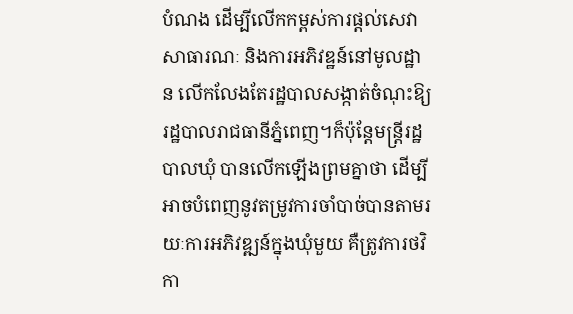បំណង ដើម្បីលើកកម្ពស់ការផ្ដល់សេវាសាធារណៈ និងការអភិវឌ្ឋន៍នៅមូលដ្ឋាន លើកលែងតែរដ្ឋបាលសង្កាត់ចំណុះឱ្យរដ្ឋបាលរាជធានីភ្នំពេញ។ក៏ប៉ុន្តែមន្រ្តីរដ្ឋបាលឃុំ បានលើកឡើងព្រមគ្នាថា ដើម្បីអាចបំពេញនូវតម្រូវការចាំបាច់បានតាមរយៈការអភិវឌ្ឍន៍ក្នុងឃុំមួយ គឺត្រូវការថវិកា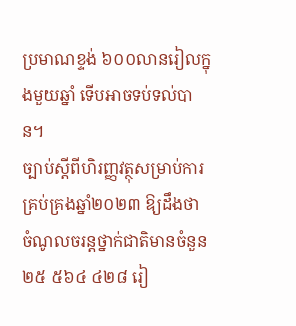ប្រមាណខ្ទង់ ៦០០លានរៀលក្នុងមួយឆ្នាំ ទើបអាចទប់ទល់បាន។
ច្បាប់ស្ដីពីហិរញ្ញវត្ថុសម្រាប់ការគ្រប់គ្រងឆ្នាំ២០២៣ ឱ្យដឹងថា ចំណូលចរន្តថ្នាក់ជាតិមានចំនួន ២៥ ៥៦៤ ៤២៨ រៀ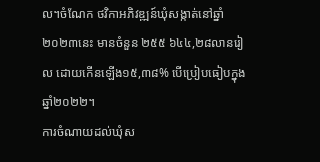ល។ចំណែក ថវិកាអភិវឌ្ឍន៍ឃុំសង្កាត់នៅឆ្នាំ២០២៣នេះ មានចំនួន ២៥៥ ៦៤៤,២៨លានរៀល ដោយកើនឡើង១៥,៣៨% បើប្រៀបធៀបក្នុងឆ្នាំ២០២២។
ការចំណាយដល់ឃុំស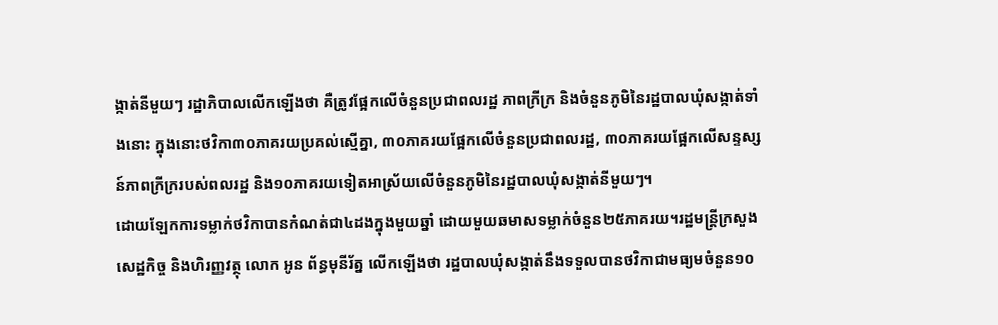ង្កាត់នីមួយៗ រដ្ឋាភិបាលលើកឡើងថា គឺត្រូវផ្អែកលើចំនួនប្រជាពលរដ្ឋ ភាពក្រីក្រ និងចំនួនភូមិនៃរដ្ឋបាលឃុំសង្កាត់ទាំងនោះ ក្នុងនោះថវិកា៣០ភាគរយប្រគល់ស្មើគ្នា, ៣០ភាគរយផ្អែកលើចំនួនប្រជាពលរដ្ឋ, ៣០ភាគរយផ្អែកលើសន្ទស្សន៍ភាពក្រីក្ររបស់ពលរដ្ឋ និង១០ភាគរយទៀតអាស្រ័យលើចំនួនភូមិនៃរដ្ឋបាលឃុំសង្កាត់នីមួយៗ។
ដោយឡែកការទម្លាក់ថវិកាបានកំណត់ជា៤ដងក្នុងមួយឆ្នាំ ដោយមួយឆមាសទម្លាក់ចំនួន២៥ភាគរយ។រដ្ឋមន្រ្តីក្រសួងសេដ្ឋកិច្ច និងហិរញ្ញវត្ថុ លោក អូន ព័ន្ធមុនីរ័ត្ន លើកឡើងថា រដ្ឋបាលឃុំសង្កាត់នឹងទទួលបានថវិកាជាមធ្យមចំនួន១០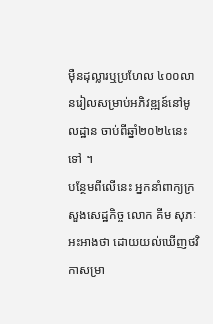ម៉ឺនដុល្លារឬប្រហែល ៤០០លានរៀលសម្រាប់អភិវឌ្ឍន៍នៅមូលដ្ឋាន ចាប់ពីឆ្នាំ២០២៤នេះទៅ ។
បន្ថែមពីលើនេះ អ្នកនាំពាក្យក្រសួងសេដ្ឋកិច្ច លោក គីម សុភៈ អះអាងថា ដោយយល់ឃើញថវិកាសម្រា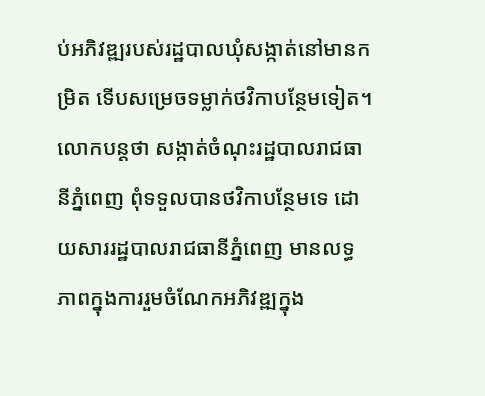ប់អភិវឌ្ឍរបស់រដ្ឋបាលឃុំសង្កាត់នៅមានកម្រិត ទើបសម្រេចទម្លាក់ថវិកាបន្ថែមទៀត។លោកបន្តថា សង្កាត់ចំណុះរដ្ឋបាលរាជធានីភ្នំពេញ ពុំទទួលបានថវិកាបន្ថែមទេ ដោយសាររដ្ឋបាលរាជធានីភ្នំពេញ មានលទ្ធភាពក្នុងការរួមចំណែកអភិវឌ្ឍក្នុង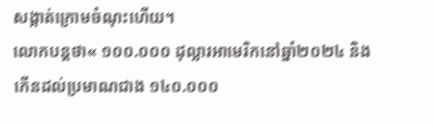សង្កាត់ក្រោមចំណុះហើយ។
លោកបន្តថា« ១០០.០០០ ដុល្លារអាមេរិកនៅឆ្នាំ២០២៤ និងកើនដល់ប្រមាណជាង ១៤០.០០០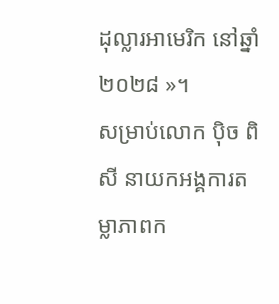ដុល្លារអាមេរិក នៅឆ្នាំ២០២៨ »។
សម្រាប់លោក ប៉ិច ពិសី នាយកអង្គការតម្លាភាពក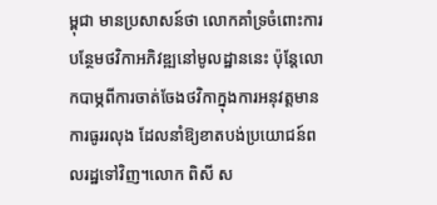ម្ពុជា មានប្រសាសន៍ថា លោកគាំទ្រចំពោះការបន្ថែមថវិកាអភិវឌ្ឍនៅមូលដ្ឋាននេះ ប៉ុន្តែលោកបាម្ភពីការចាត់ចែងថវិកាក្នុងការអនុវត្តមានការធូររលុង ដែលនាំឱ្យខាតបង់ប្រយោជន៍ពលរដ្ឋទៅវិញ។លោក ពិសី ស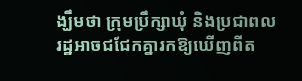ង្ឃឹមថា ក្រុមប្រឹក្សាឃុំ និងប្រជាពលរដ្ឋអាចជជែកគ្នារកឱ្យឃើញពីត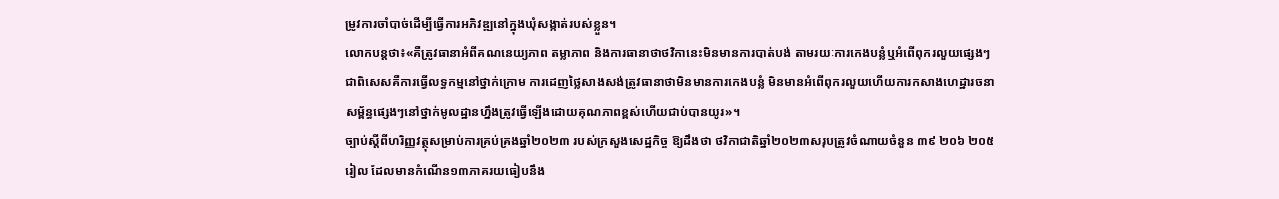ម្រូវការចាំបាច់ដើម្បីធ្វើការអភិវឌ្ឍនៅក្នុងឃុំសង្កាត់របស់ខ្លួន។
លោកបន្តថា៖«គឺត្រូវធានាអំពីគណនេយ្យភាព តម្លាភាព និងការធានាថាថវិកានេះមិនមានការបាត់បង់ តាមរយៈការកេងបន្លំឬអំពើពុករលួយផ្សេងៗ ជាពិសេសគឺការធ្វើលទ្ធកម្មនៅថ្នាក់ក្រោម ការដេញថ្លៃសាងសង់ត្រូវធានាថាមិនមានការកេងបន្លំ មិនមានអំពើពុករលួយហើយការកសាងហេដ្ឋារចនាសម្ព័ន្ធផ្សេងៗនៅថ្នាក់មូលដ្ឋានហ្នឹងត្រូវធ្វើឡើងដោយគុណភាពខ្ពស់ហើយជាប់បានយូរ»។
ច្បាប់ស្ដីពីហរិញ្ញវត្ថុសម្រាប់ការគ្រប់គ្រងឆ្នាំ២០២៣ របស់ក្រសួងសេដ្ឋកិច្ច ឱ្យដឹងថា ថវិកាជាតិឆ្នាំ២០២៣សរុបត្រូវចំណាយចំនួន ៣៩ ២០៦ ២០៥រៀល ដែលមានកំណើន១៣ភាគរយធៀបនឹង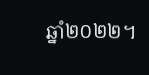ឆ្នាំ២០២២។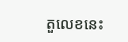តួលេខនេះ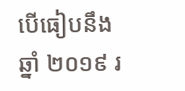បើធៀបនឹងឆ្នាំ ២០១៩ រ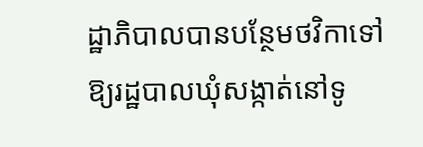ដ្ឋាភិបាលបានបន្ថែមថវិកាទៅឱ្យរដ្ឋបាលឃុំសង្កាត់នៅទូ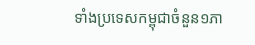ទាំងប្រទេសកម្ពុជាចំនួន១ភា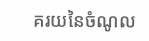គរយនៃចំណូល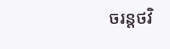ចរន្តថវិ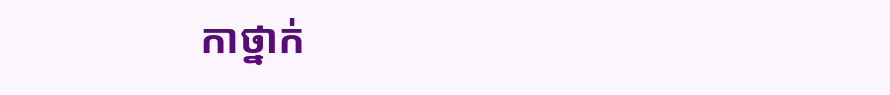កាថ្នាក់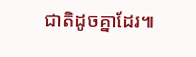ជាតិដូចគ្នាដែរ៕